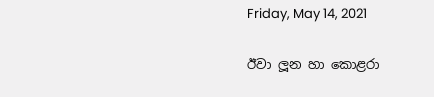Friday, May 14, 2021

ඊවා ලූන හා කොළරා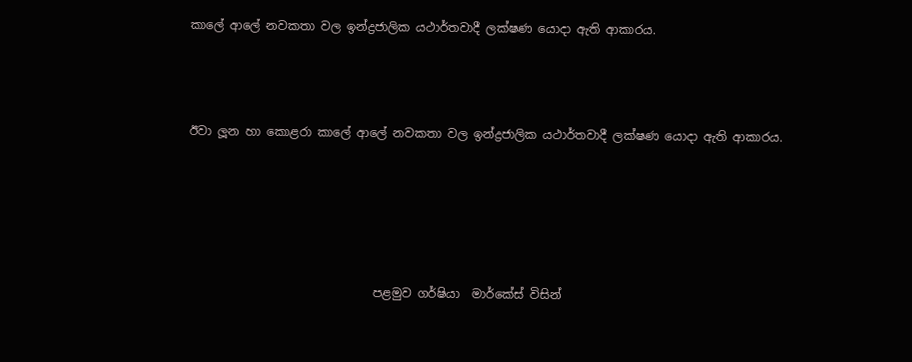කාලේ ආලේ නවකතා වල ඉන්ද්‍රජාලික යථාර්තවාදී ලක්ෂණ යොදා ඇති ආකාරය.



ඊවා ලූන හා කොළරා කාලේ ආලේ නවකතා වල ඉන්ද්‍රජාලික යථාර්තවාදී ලක්ෂණ යොදා ඇති ආකාරය.





                               පළමුව ගර්ෂියා  මාර්කේස් විසින්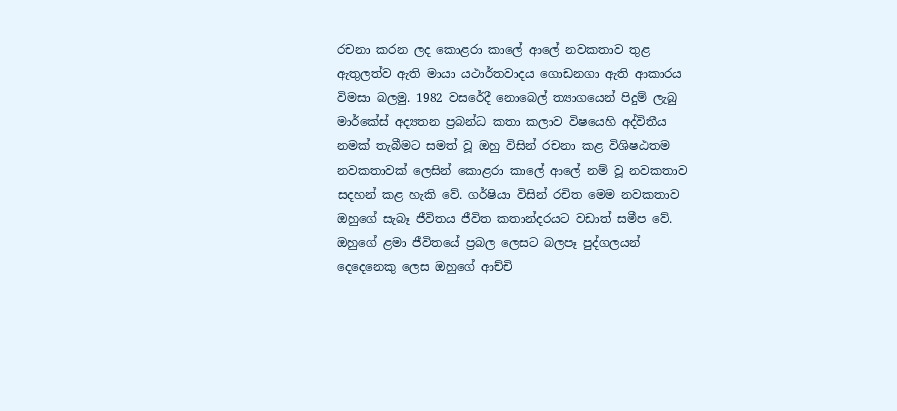රචනා කරන ලද කොළරා කාලේ ආලේ නවකතාව තුළ ඇතුලත්ව ඇති මායා යථාර්තවාදය ගොඩනගා ඇති ආකාරය විමසා බලමු. 1982 වසරේදී නොබෙල් ත්‍යාගයෙන් පිදුම් ලැබු මාර්කේස් අද්‍යතන ප්‍රබන්ධ කතා කලාව විෂයෙහි අද්විතීය නමක් තැබීමට සමත් වූ ඔහු විසින් රචනා කළ විශිෂඨතම නවකතාවක් ලෙසින් කොළරා කාලේ ආලේ නම් වූ නවකතාව සදහන් කළ හැකි වේ. ගර්ෂියා විසින් රචිත මෙම නවකතාව ඔහුගේ සැබෑ ජීවිතය ජීවිත කතාන්දරයට වඩාත් සමීප වේ. ඔහුගේ ළමා ජීවිතයේ ප්‍රබල ලෙසට බලපෑ පුද්ගලයන් දෙදෙනෙකු ලෙස ඔහුගේ ආච්චි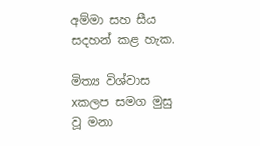අම්මා සහ සීය සදහන් කළ හැක.

මිත්‍ය විශ්වාස xකලප සමග මුසු වූ මනා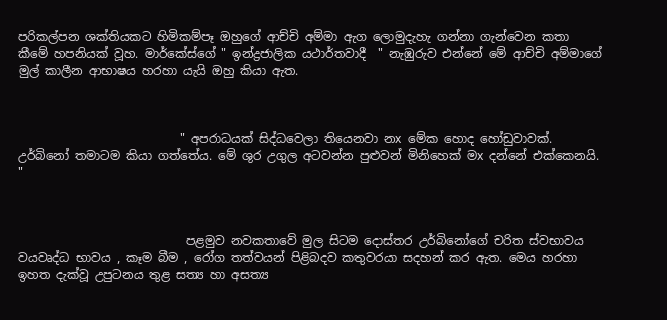පරිකල්පන ශක්තියකට හිමිකම්පෑ ඔහුගේ ආච්චි අම්මා ඇග ලොමුදැහැ ගන්නා ගැන්වෙන කතා කීමේ හපනියක් වූහ. මාර්කේස්ගේ " ඉන්ද්‍රජාලික යථාර්තවාදී  " නැඹුරුව එන්නේ මේ ආච්චි අම්මාගේ මුල් කාලීන ආභාෂය හරහා යැයි ඔහු කියා ඇත.



                           " අපරාධයක් සිද්ධවෙලා තියෙනවා නx මේක හොද හෝඩුවාවක්. උර්බිනෝ තමාටම කියා ගත්තේය. මේ ශුර උගුල අටවන්න පුළුවන් මිනිහෙක් මx දන්නේ එක්කෙනයි. "



                            පළමුව නවකතාවේ මුල සිටම දොස්තර උර්බිනෝගේ චරිත ස්වභාවය වයවෘද්ධ භාවය , කෑම බීම , රෝග තත්වයන් පිළිබදව කතුවරයා සදහන් කර ඇත. මෙය හරහා ඉහත දැක්වූ උපුටනය තුළ සත්‍ය හා අසත්‍ය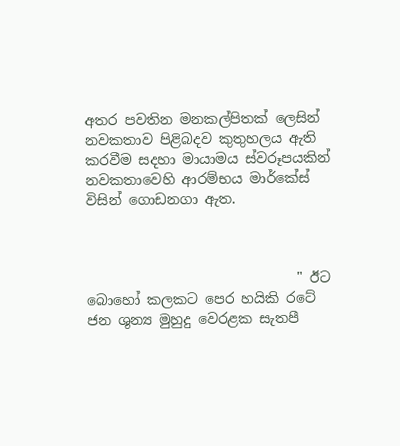අතර පවතින මනකල්පිතක් ලෙසින් නවකතාව පිළිබදව කුතුහලය ඇති කරවීම සදහා මායාමය ස්වරූපයකින් නවකතාවෙහි ආරම්භය මාර්කේස් විසින් ගොඩනගා ඇත.



                              " ඊට බොහෝ කලකට පෙර හයිකි රටේ ජන ශුන්‍ය මුහුදු වෙරළක සැතපී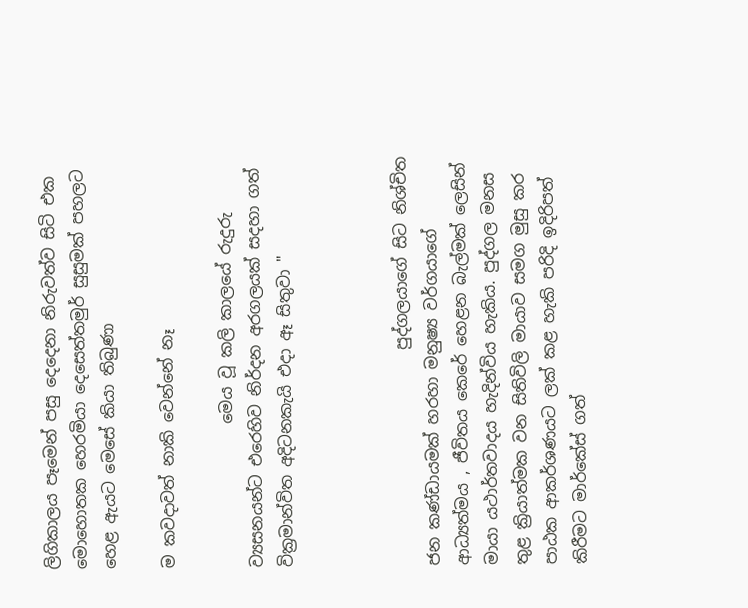ලිගිකාලය පෑමෙන් පසු දෙදෙනා නිරුවත්ව සිටි එක මොහොතක හෙරමියා දෙසෙත්තමුර් සුසුමක් පහලට හෙළ ඇයට මෙසේ කියා තිබුණා

ම කවදාවත් නාකි වෙන්නේ නෑ

                  මෙය වූ කලි කාලයේ රුදුරු ව්‍යසනයන්ට එරෙහිව නිර්දන අරගලයක් සදහා ගත් වික්‍රමාන්විත අදිටනකැයි එදා ඈ සිතුවා "



                           පුද්ගලයාගේ සිට නිශ්චිත ජන කණ්ඩායමක් හරහා මනුෂ්‍ය වර්ගයාගේ ආධ්‍යත්මය , ජීවිතය කෙරේ හෙළන බැල්මක් ලෙසින් මායා යථාර්තවාදය හැදින්විය හැකිය. පුද්ගල මනස තුළ ක්‍රියාත්මක වන සිතිවිලි මායාව සමග මුසු කර පාඨක ආකර්ශණයට ලක් කළ හැකි පරිදි ඉදිරිපත් කිරීමට මාර්කේස් ගත්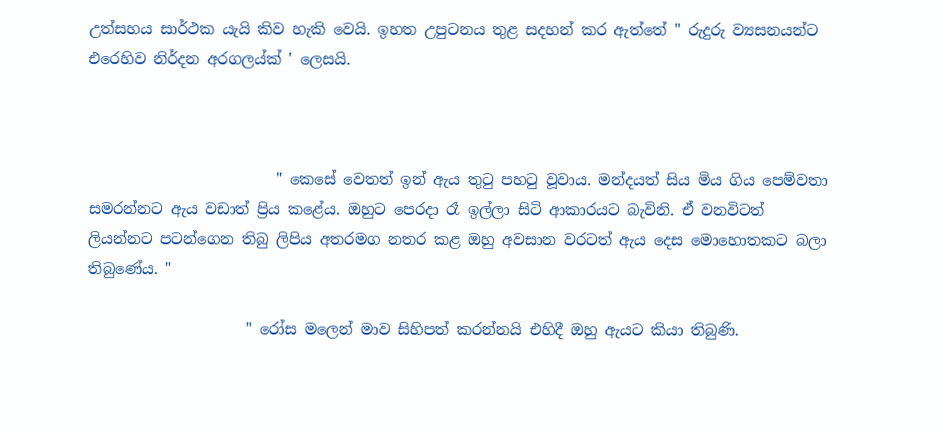උත්සහය සාර්ථක යැයි කිව හැකි වෙයි. ඉහත උපුටනය තුළ සදහන් කර ඇත්තේ " රුදුරු ව්‍යසනයන්ට එරෙහිව නිර්දන අරගලය්ක් ' ලෙසයි.



                         " කෙසේ වෙතත් ඉන් ඇය තුටු පහටු වූවාය. මන්දයත් සිය මිය ගිය පෙම්වතා සමරන්නට ඇය වඩාත් ප්‍රිය කළේය. ඔහුට පෙරදා රෑ ඉල්ලා සිටි ආකාරයට බැවිනි. ඒ වනවිටත් ලියන්නට පටන්ගෙන තිබු ලිපිය අතරමග නතර කළ ඔහු අවසාන වරටත් ඇය දෙස මොහොතකට බලා තිබුණේය. "

                     " රෝස මලෙන් මාව සිහිපත් කරන්නයි එහිදී ඔහු ඇයට කියා තිබුණි.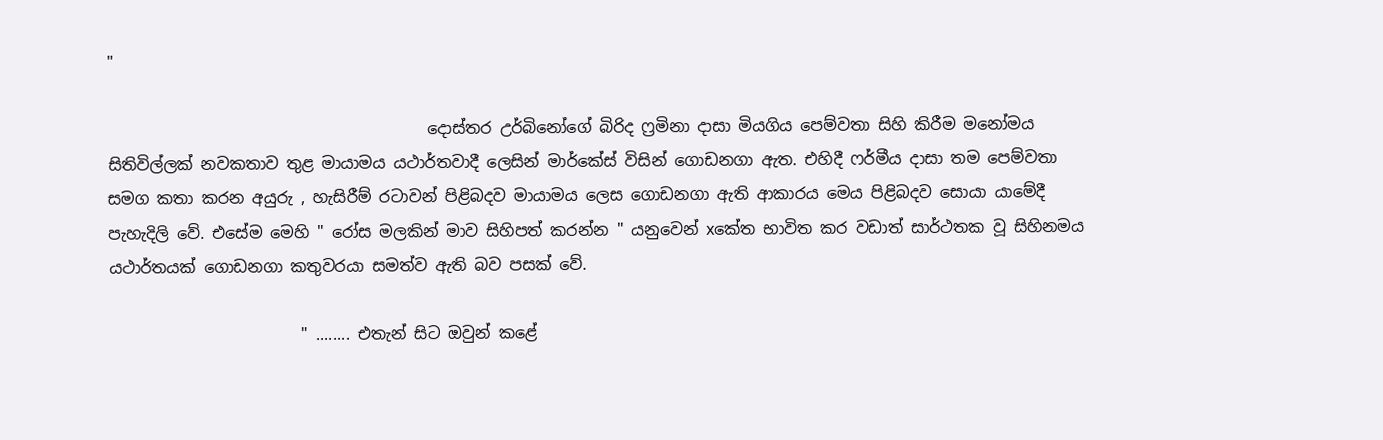"

                                        දොස්තර උර්බිනෝගේ බිරිද ෆ්‍රමිනා දාසා මියගිය පෙම්වතා සිහි කිරීම මනෝමය සිතිවිල්ලක් නවකතාව තුළ මායාමය යථාර්තවාදී ලෙසින් මාර්කේස් විසින් ගොඩනගා ඇත. එහිදී ෆර්මීය දාසා තම පෙම්වතා සමග කතා කරන අයුරු , හැසිරීම් රටාවන් පිළිබදව මායාමය ලෙස ගොඩනගා ඇති ආකාරය මෙය පිළිබදව සොයා යාමේදී පැහැදිලි වේ. එසේම මෙහි " රෝස මලකින් මාව සිහිපත් කරන්න " යනුවෙන් xකේත භාවිත කර වඩාත් සාර්ථතක වූ සිහිනමය යථාර්තයක් ගොඩනගා කතුවරයා සමත්ව ඇති බව පසක් වේ.

                        " ........ එතැන් සිට ඔවුන් කළේ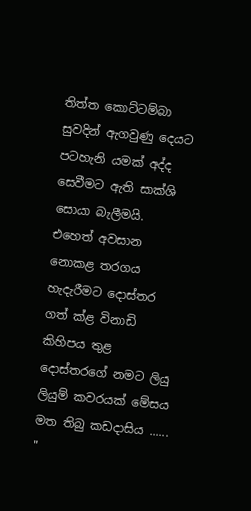තිත්ත කොට්ටම්බා සුවදින් ඇගවුණු දෙයට පටහැනි යමක් අද්ද සෙවීමට ඇති සාක්ශි සොයා බැලීමයි. එහෙත් අවසාන නොකළ තරගය හැදැරීමට දොස්තර ගත් ක්ළ විනාඩි කිහිපය තුළ දොස්තරගේ නමට ලියු ලියුම් කවරයක් මේසය මත තිබු කඩදාසිය ...... "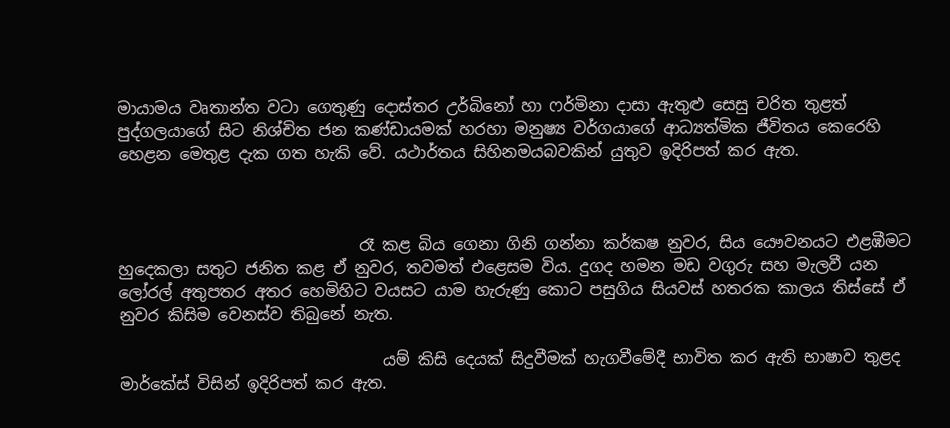මායාමය වෘතාන්ත වටා ගෙතුණු දොස්තර උර්බිනෝ හා ෆර්මිනා දාසා ඇතුළු සෙසු චරිත තුළත් පුද්ගලයාගේ සිට නිශ්චිත ජන කණ්ඩායමක් හරහා මනුෂ්‍ය වර්ගයාගේ ආධ්‍යත්මික ජීවිතය කෙරෙහි හෙළන මෙතුළ දැක ගත හැකි වේ. යථාර්තය සිහිනමයබවකින් යුතුව ඉදිරිපත් කර ඇත.



                              රෑ කළ බිය ගෙනා ගිනි ගන්නා කර්කෂ නුවර, සිය යෞවනයට එළඹීමට හුදෙකලා සතුට ජනිත කළ ඒ නුවර, තවමත් එළෙසම විය. දුගද හමන මඩ වගුරු සහ මැලවී යන ලෝරල් අතුපතර අතර හෙමිහිට වයසට යාම හැරුණු කොට පසුගිය සියවස් හතරක කාලය තිස්සේ ඒ නුවර කිසිම වෙනස්ව තිබුනේ නැත.

                                 යම් කිසි දෙයක් සිදුවීමක් හැගවීමේදී භාවිත කර ඇති භාෂාව තුළද මාර්කේස් විසින් ඉදිරිපත් කර ඇත.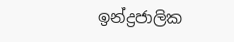ඉන්ද්‍රජාලික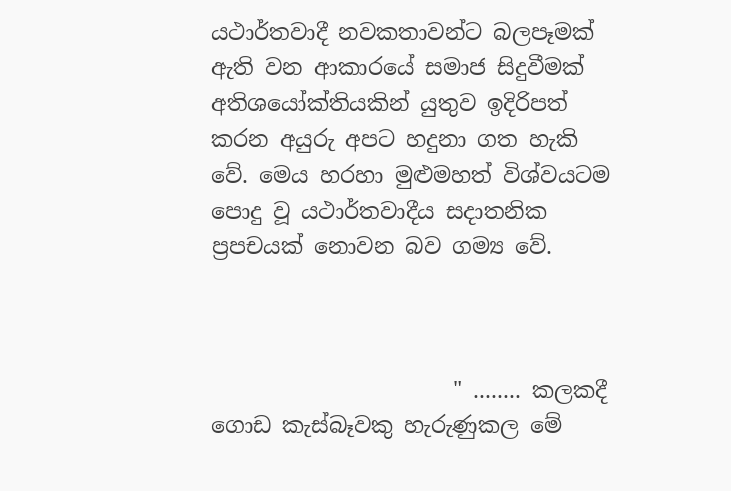යථාර්තවාදී නවකතාවන්ට බලපෑමක් ඇති වන ආකාරයේ සමාජ සිදුවීමක් අතිශයෝක්තියකින් යුතුව ඉදිරිපත් කරන අයුරු අපට හදුනා ගත හැකි වේ. මෙය හරහා මුළුමහත් විශ්වයටම පොදු වූ යථාර්තවාදීය සදාතනික ප්‍රපචයක් නොවන බව ගම්‍ය වේ.



                      " ........ කලකදී ගොඩ කැස්බෑවකු හැරුණුකල මේ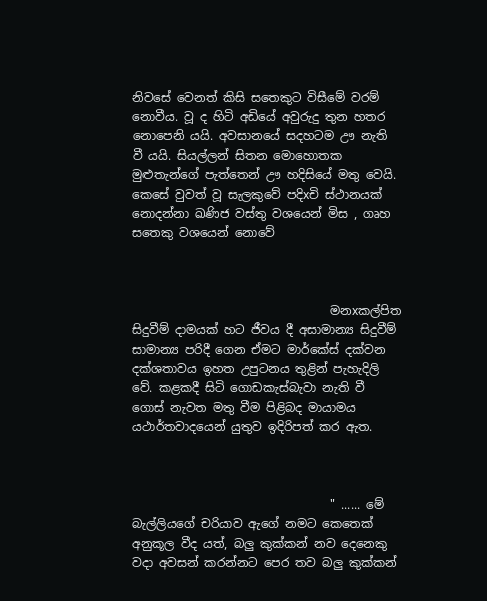නිවසේ වෙනත් කිසි සතෙකුට විසීමේ වරම් නොවීය. වූ ද හිටි අඩියේ අවුරුදු තුන හතර නොපෙනි යයි. අවසානයේ සදහටම ඌ නැති වී යයි. සියල්ලන් සිතන මොහොතක මුළුතැන්ගේ පැත්තෙන් ඌ හදිසියේ මතු වෙයි. කෙසේ වුවත් වූ සැලකුවේ පදිxචි ස්ථානයක් නොදන්නා ඛණිජ වස්තු වශයෙන් මිස , ගෘහ සතෙකු වශයෙන් නොවේ



                                 මනxකල්පිත සිදුවීම් දාමයක් හට ජීවය දී අසාමාන්‍ය සිදුවීම් සාමාන්‍ය පරිදී ගෙන ඒමට මාර්කේස් දක්වන දක්ශතාවය ඉහත උපුටනය තුළින් පැහැදිලි වේ. කළකදී සිටි ගොඩකැස්බැවා නැති වී ගොස් නැවත මතු වීම පිළිබද මායාමය යථාර්තවාදයෙන් යුතුව ඉදිරිපත් කර ඇත.



                                 " ...... මේ බැල්ලියගේ චරියාව ඇගේ නමට කෙතෙක් අනුකූල වීද යත්, බලු කුක්කන් නව දෙනෙකු වදා අවසන් කරන්නට පෙර තව බලු කුක්කන්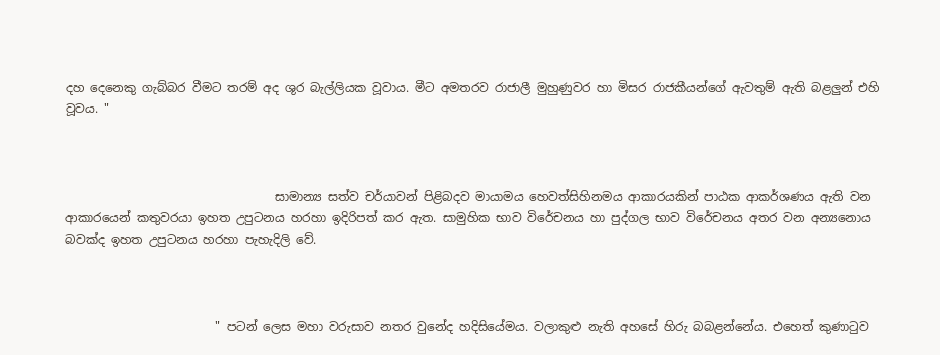දහ දෙනෙකු ගැබ්බර වීමට තරම් අද ශුර බැල්ලියක වූවාය. මීට අමතරව රාජාලී මුහුණුවර හා මිසර රාජකීයන්ගේ ඇවතුම් ඇති බළලුන් එහි වූවය. "



                                   සාමාන්‍ය සත්ව චර්යාවන් පිළිබදව මායාමය හෙවත්සිහිනමය ආකාරයකින් පාඨක ආකර්ශණය ඇති වන ආකාරයෙන් කතුවරයා ඉහත උපුටනය හරහා ඉදිරිපත් කර ඇත. සාමුහික භාව විරේචනය හා පුද්ගල භාව විරේචනය අතර වන අන්‍යනො‍ය බවක්ද ඉහත උපුටනය හරහා පැහැදිලි වේ.



                         " පටන් ලෙස මහා වරුසාව නතර වුනේද හදිසියේමය. වලාකුළු නැති අහසේ හිරු බබළන්නේය. එහෙත් කුණාටුව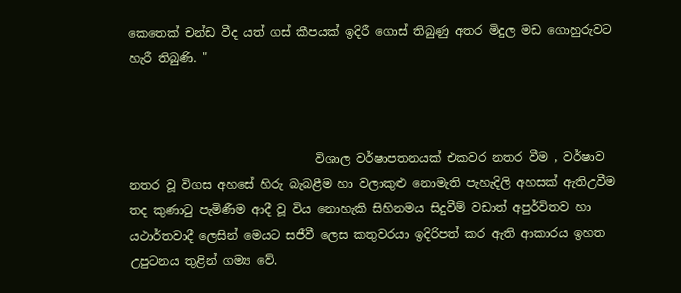කෙතෙක් චන්ඩ වීද යත් ගස් කීපයක් ඉදිරී ගොස් තිබුණු අතර මිදුල මඩ ගොහුරුවට හැරී තිබුණි. "



                               විශාල වර්ෂාපතනයක් එකවර නතර වීම , වර්ෂාව නතර වූ විගස අහසේ හිරු බැබළීම හා වලාකුළු නොමැති පැහැදිලි අහසක් ඇතිඋවීම තද කුණාටු පැමිණීම ආදී වූ විය නොහැකි සිහිනමය සිදුවීම් වඩාත් අපුර්විතව හා යථාර්තවාදී ලෙසින් මෙයට සජීවී ලෙස කතුවරයා ඉදිරිපත් කර ඇති ආකාරය ඉහත උපුටනය තුළින් ගම්‍ය වේ.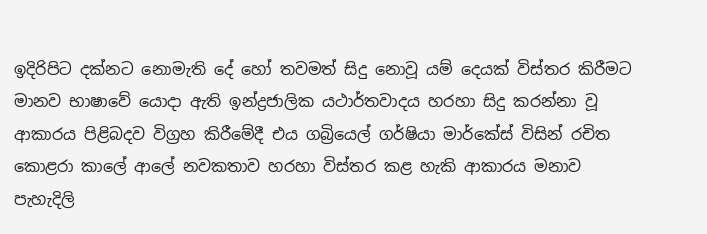ඉදිරිපිට දක්නට නොමැති දේ හෝ තවමත් සිදු නොවූ යම් දෙයක් විස්තර කිරීමට මානව භාෂාවේ යොදා ඇති ඉන්ද්‍රජාලික යථාර්තවාදය හරහා සිදු කරන්නා වූ ආකාරය පිළිබදව විග්‍රහ කිරීමේදී එය ගබ්‍රියෙල් ගර්ෂියා මාර්කේස් විසින් රචිත කොළරා කාලේ ආලේ නවකතාව හරහා විස්තර කළ හැකි ආකාරය මනාව පැහැදිලි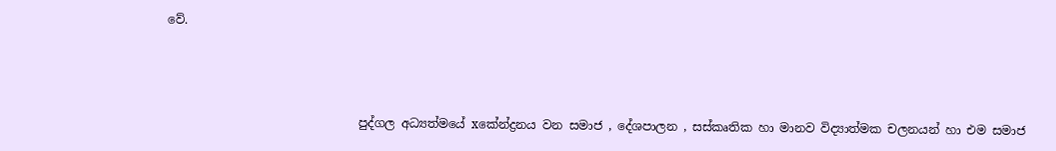වේ.



                                පුද්ගල අධ්‍යත්මයේ xකේන්ද්‍රනය වන සමාජ , දේශපාලන , සස්කෘතික හා මානව විද්‍යාත්මක චලනයන් හා එම සමාජ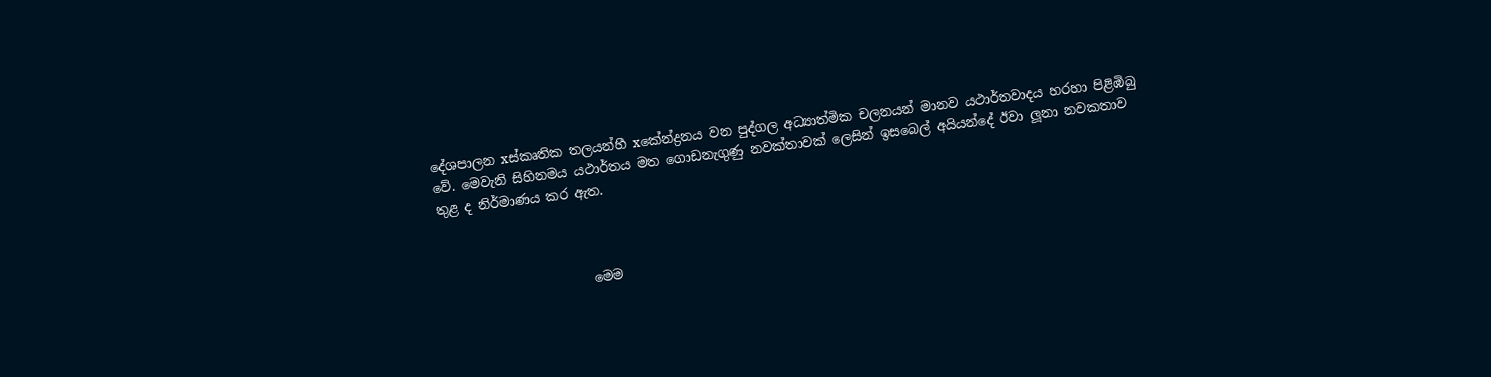දේශපාලන xස්කෘතික තලයන්හී xකේන්ද්‍රනය වන පුද්ගල අධ්‍යාත්මික චලනයන් මානව යථාර්තවාදය හරහා පිළිඹිබු වේ. මෙවැනි සිහිනමය යථාර්තය මත ගොඩනැගුණු නවක්තාවක් ලෙසින් ඉසබෙල් අයියන්දේ ඊවා ලූනා නවකතාව තුළ ද නිර්මාණය කර ඇත.



                       මෙම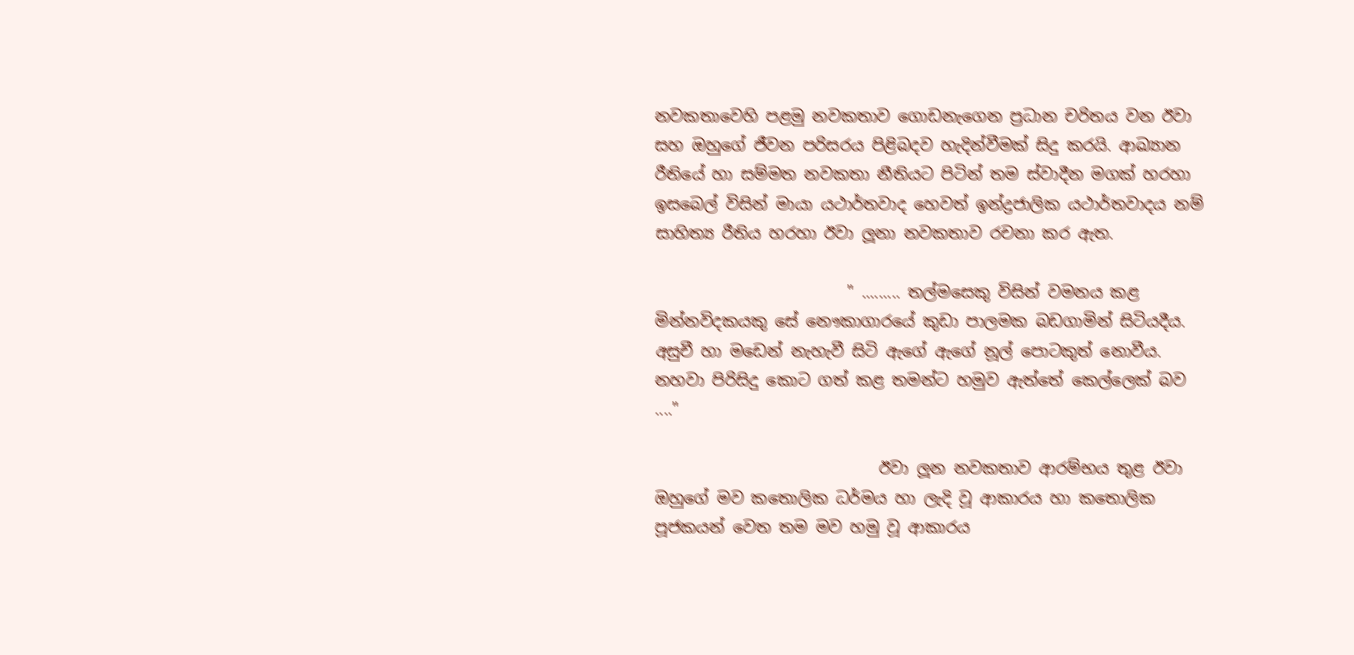නවකතාවෙහි පළමු නවකතාව ගොඩනැගෙන ප්‍රධාන චරිතය වන ඊවා සහ ඔහුගේ ජීවන පරිසරය පිළිබදව හැදින්වීමක් සිදු කරයි. ආඛ්‍යාන රීතියේ හා සම්මත නවකතා නීතියට පිටින් තම ස්වාදීන මගක් හරහා ඉසබෙල් විසින් මායා යථාර්තවාද හෙවත් ඉන්ද්‍රජාලික යථාර්තවාදය නම් සාහිත්‍ය රීතිය හරහා ඊවා ලූනා නවකතාව රචනා කර ඇත.

                        " ......... තල්මසෙකු විසින් වමනය කළ මින්නවිදකයකු සේ නෞකාගාරයේ කුඩා පාලමක බඩගාමින් සිටියදීය. අසුචී හා මඩෙන් නැහැවී සිටි ඇගේ ඇගේ නූල් පොටකුත් නොවීය. නහවා පිරිසිදු කොට ගත් කළ තමන්ට හමුව ඇත්තේ කෙල්ලෙක් බව ...."

                            ඊවා ලූන නවකතාව ආරම්භය තුළ ඊවා ඔහුගේ මව කතොලික ධර්මය හා ලැදි වූ ආකාරය හා කතොලික පූජකයන් වෙත තම මව හමු වූ ආකාරය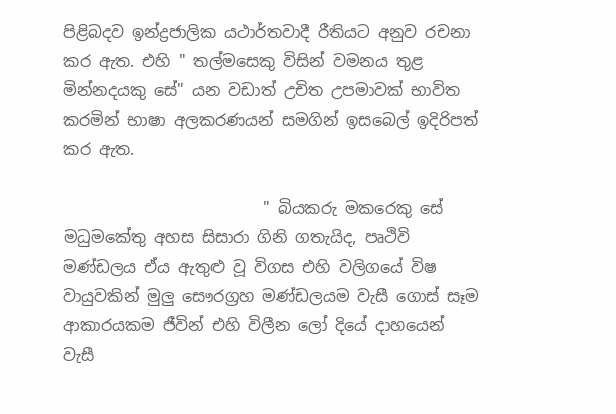පිළිබදව ඉන්ද්‍රජාලික යථාර්තවාදී රීතියට අනුව රචනා කර ඇත. එහි " තල්මසෙකු විසින් වමනය තුළ මින්නදයකු සේ" යන වඩාත් උචිත උපමාවක් භාවිත කරමින් භාෂා අලකරණයන් සමගින් ඉසබෙල් ඉදිරිපත් කර ඇත.

                         " බියකරු මකරෙකු සේ මධුමකේතු අහස සිසාරා ගිනි ගතැයිද, පෘථිවි මණ්ඩලය ඒය ඇතුළු වූ විගස එහි වලිගයේ විෂ වායුවකින් මුලු සෞරග්‍රහ මණ්ඩලයම වැසී ගොස් සෑම ආකාරයකම ජීවින් එහි විලීන ලෝ දියේ දාහයෙන් වැසී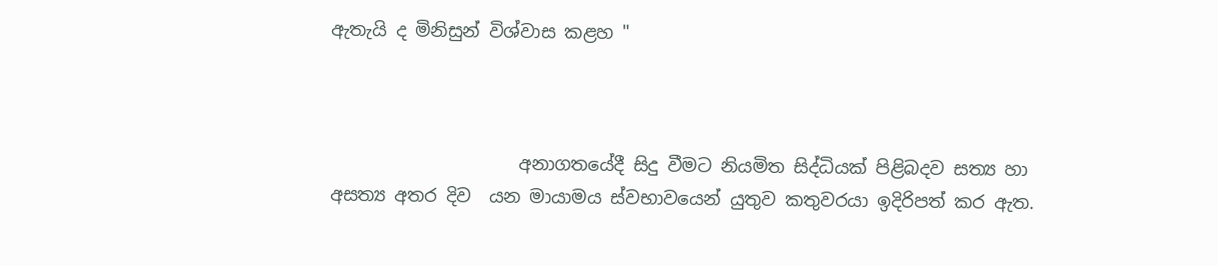ඇතැයි ද මිනිසුන් විශ්වාස කළහ "



                     අනාගතයේදී සිදු වීමට නියමිත සිද්ධියක් පිළිබදව සත්‍ය හා අසත්‍ය අතර දිව  යන මායාමය ස්වභාවයෙන් යුතුව කතුවරයා ඉදිරිපත් කර ඇත.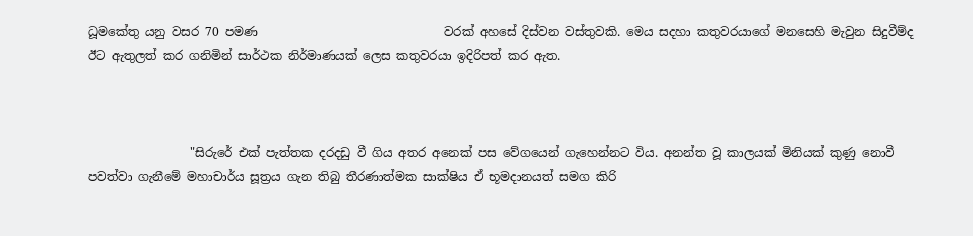ධූමකේතු යනු වසර 70 පමණ                               වරක් අහසේ දිස්වන වස්තුවකි. මෙය සදහා කතුවරයාගේ මනසෙහි මැවුන සිදුවීම්ද ඊට ඇතුලත් කර ගනිමින් සාර්ථක නිර්මාණයක් ලෙස කතුවරයා ඉදිරිපත් කර ඇත.



                 "සිරුරේ එක් පැත්තක දරදඩු වී ගිය අතර අනෙක් පස වේගයෙන් ගැහෙන්නට විය. අනන්ත වූ කාලයක් මිනියක් කුණු නොවී පවත්වා ගැනීමේ මහාචාර්ය සූත්‍රය ගැන තිබු තීරණාත්මක සාක්ෂිය ඒ භූමදානයත් සමග කිරි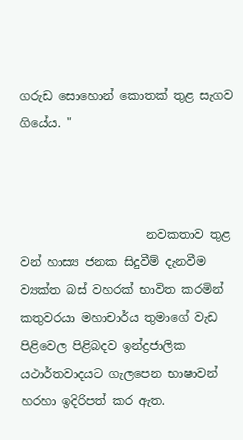ගරුඩ සොහොන් කොතක් තුළ සැගව ගියේය. "



                     නවකතාව තුළ වන් හාස්‍ය ජනක සිදුවීම් දැනවීම ව්‍යක්ත බස් වහරක් භාවිත කරමින් කතුවරයා මහාචාර්ය තුමාගේ වැඩ පිළිවෙල පිළිබදව ඉන්ද්‍රජාලික යථාර්තවාදයට ගැලපෙන භාෂාවන් හරහා ඉදිරිපත් කර ඇත.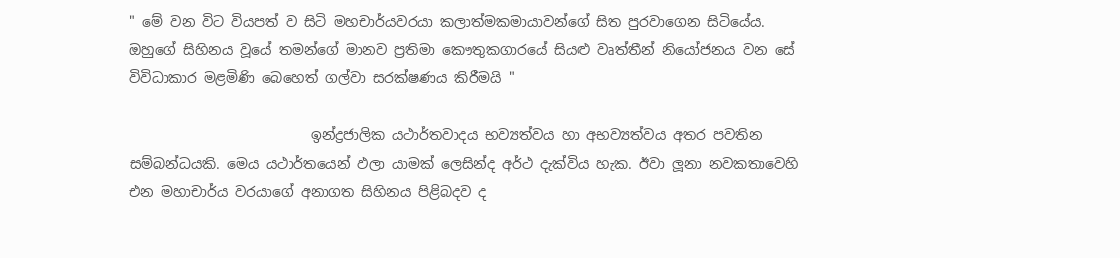" මේ වන විට වියපත් ව සිටි මහචාර්යවරයා කලාත්මකමායාවන්ගේ සිත පුරවාගෙන සිටියේය. ඔහුගේ සිහිනය වූයේ තමන්ගේ මානව ප්‍රතිමා කෞතුකගාරයේ සියළු වෘත්තීන් නියෝජනය වන සේ විවිධාකාර මළමිණි බෙහෙත් ගල්වා සරක්ෂණය කිරීමයි "

                          ඉන්ද්‍රජාලික යථාර්තවාදය භව්‍යත්වය හා අභව්‍යත්වය අතර පවතින සම්බන්ධයකි. මෙය යථාර්තයෙන් ඵලා යාමක් ලෙසින්ද අර්ථ දැක්විය හැක. ඊවා ලූනා නවකතාවෙහි එන මහාචාර්ය වරයාගේ අනාගත සිහිනය පිළිබදව ද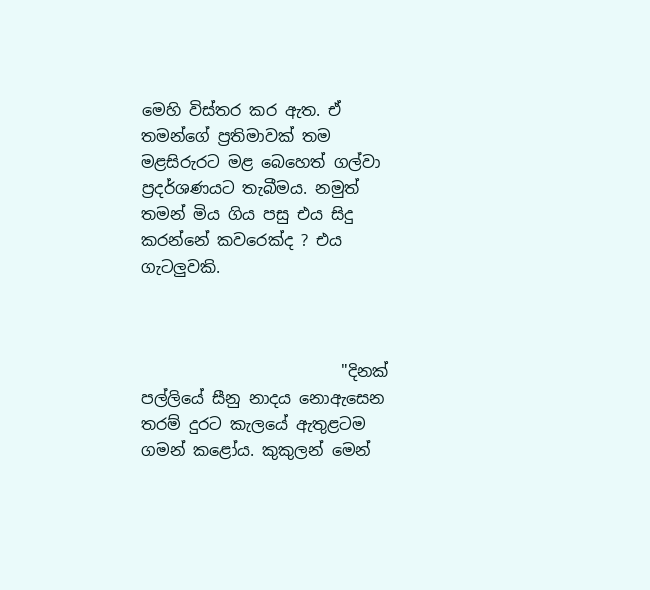මෙහි විස්තර කර ඇත. ඒ තමන්ගේ ප්‍රතිමාවක් තම මළසිරුරට මළ බෙහෙත් ගල්වා ප්‍රදර්ශණයට තැබීමය. නමුත් තමන් මිය ගිය පසු එය සිදු කරන්නේ කවරෙක්ද ? එය ගැටලුවකි.



                         "දිනක් පල්ලියේ සීනු නාදය නොඇසෙන තරම් දුරට කැලයේ ඇතුළටම ගමන් කළෝය. කුකුලන් මෙන්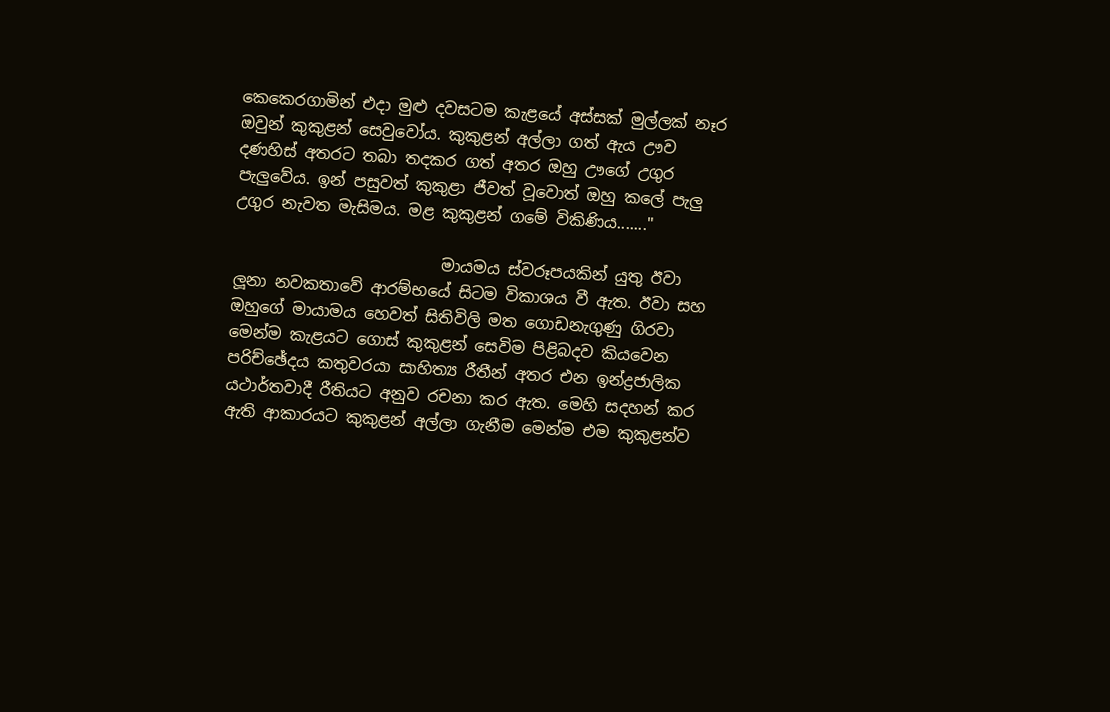කෙකෙරගාමින් එදා මුළු දවසටම කැළයේ අස්සක් මුල්ලක් නෑර ඔවුන් කුකුළන් සෙවුවෝය. කුකුළන් අල්ලා ගත් ඇය ඌව දණහිස් අතරට තබා තදකර ගත් අතර ඔහු ඌගේ උගුර පැලුවේය. ඉන් පසුවත් කුකුළා ජීවත් වූවොත් ඔහු කලේ පැලු උගුර නැවත මැසිමය. මළ කුකුළන් ගමේ විකිණිය......."

                          මායමය ස්වරූපයකින් යුතු ඊවා ලූනා නවකතාවේ ආරම්භයේ සිටම විකාශය වී ඇත. ඊවා සහ ඔහුගේ මායාමය හෙවත් සිතිවිලි මත ගොඩනැගුණු ගිරවා මෙන්ම කැළයට ගොස් කුකුළන් සෙවිම පිළිබදව කියවෙන පරිච්ඡේදය කතුවරයා සාහිත්‍ය රීතීන් අතර එන ඉන්ද්‍රජාලික යථාර්තවාදී රීතියට අනුව රචනා කර ඇත. මෙහි සදහන් කර ඇති ආකාරයට කුකුළන් අල්ලා ගැනීම මෙන්ම එම කුකුළන්ව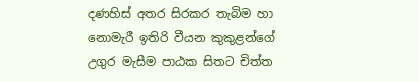දණහිස් අතර සිරකර තැබිම හා නොමැරී ඉතිරි වීයන කුකුළන්ගේ උගුර මැසීම පාඨක සිතට චිත්ත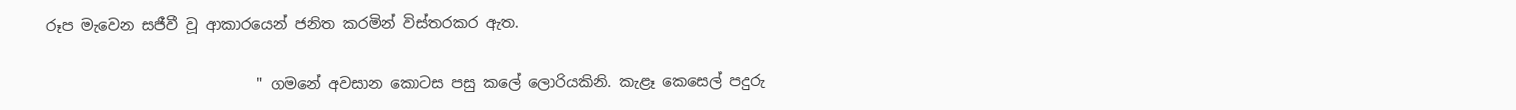රූප මැවෙන සජීවී වූ ආකාරයෙන් ජනිත කරමින් විස්තරකර ඇත.

                            " ගමනේ අවසාන කොටස පසු කලේ ලොරියකිනි. කැළෑ කෙසෙල් පදුරු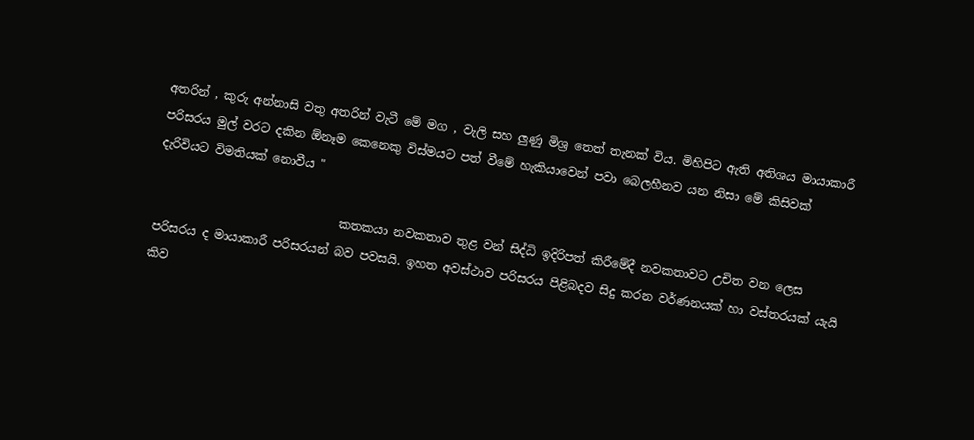අතරින් , කුරු අන්නාසි වතු අතරින් වැටී මේ මග , වැලි සහ ලුණු මිශ්‍ර තෙත් තැනක් විය. මිහිපිට ඇති අතිශය මායාකාරී පරිසරය මුල් වරට දකින ඕනෑම කෙනෙකු විස්මයට පත් වීමේ හැකියාවෙන් පවා බෙලහීනව යන නිසා මේ කිසිවක් දැරිවියට විමතියක් නොවීය "

                               කතකයා නවකතාව තුළ වන් සිද්ධි ඉදිරිපත් කිරීමේදී නවකතාවට උචිත වන ලෙස පරිසරය ද මායාකාරී පරිසරයන් බව පවසයි. ඉහත අවස්ථාව පරිසරය පිළිබදව සිදු කරන වර්ණනයක් හා වස්තරයක් යැයි කිව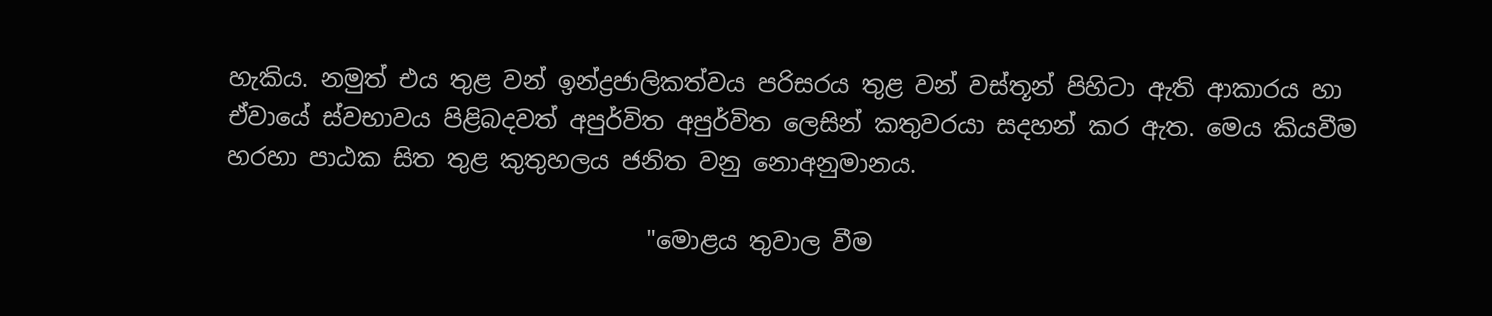හැකිය. නමුත් එය තුළ වන් ඉන්ද්‍රජාලිකත්වය පරිසරය තුළ වන් වස්තූන් පිහිටා ඇති ආකාරය හා ඒවායේ ස්වභාවය පිළිබදවත් අපුර්විත අපුර්විත ලෙසින් කතුවරයා සදහන් කර ඇත. මෙය කියවීම හරහා පාඨක සිත තුළ කුතුහලය ජනිත වනු නොඅනුමානය.

                                   "මොළය තුවාල වීම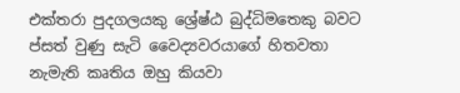එක්තරා පුදගලයකු ශ්‍රේෂ්ඨ බුද්ධිමතෙකු බවට ප්සත් වුණු සැටි වෛද්‍යවරයාගේ හිතවතා නැමැති කෘතිය ඔහු කියවා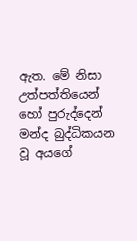ඇත. මේ නිසා උත්පත්තියෙන් හෝ පුරුද්දෙන් මන්ද බුද්ධිකයන වූ අයගේ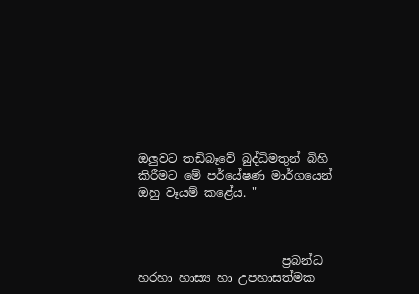ඔලුවට තඩිබෑවේ බුද්ධිමතුන් බිහි කිරීමට මේ පර්යේෂණ මාර්ගයෙන් ඔහු වෑයම් කළේය. "



                        ප්‍රබන්ධ හරහා හාස්‍ය හා උපහාසත්මක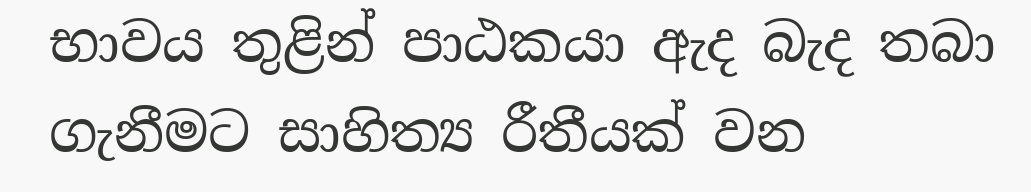භාවය තුළින් පාඨකයා ඇද බැද තබා ගැනීමට සාහිත්‍ය රීතීයක් වන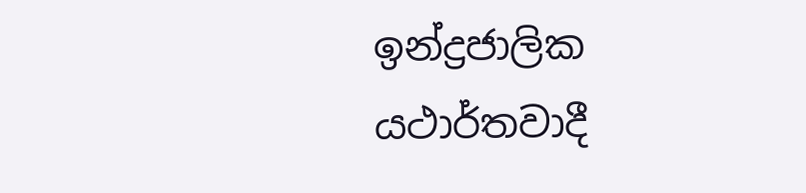ඉන්ද්‍රජාලික යථාර්තවාදී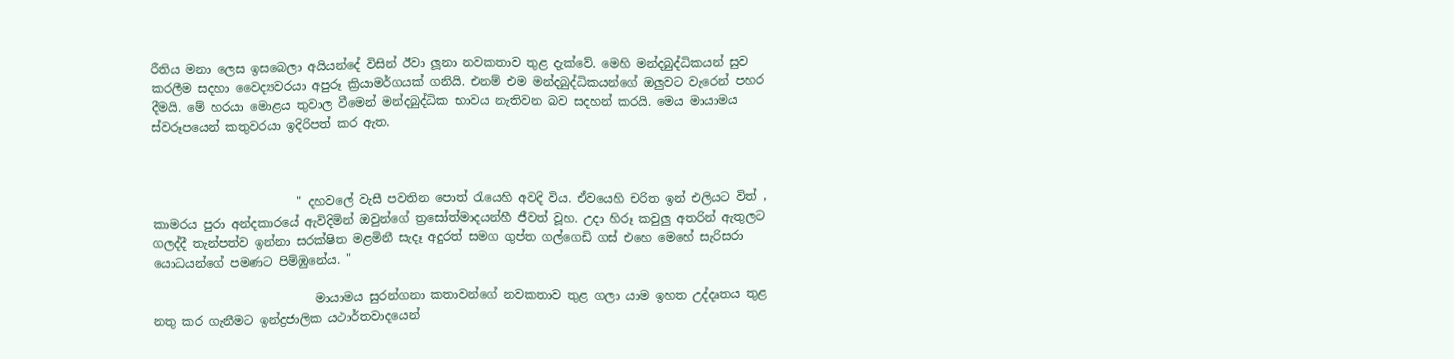රීතිය මනා ලෙස ඉසබෙලා අයියන්දේ විසින් ඊවා ලූනා නවකතාව තුළ දැක්වේ. මෙහි මන්දබුද්ධිකයන් සුව  කරලීම සදහා වෛද්‍යවරයා අපුරූ ක්‍රියාමර්ගයක් ගනියි. එනම් එම මන්දබුද්ධිකයන්ගේ ඔලුවට වැරෙන් පහර දීමයි. මේ හරයා මොළය තුවාල වීමෙන් මන්දබුද්ධික භාවය නැතිවන බව සදහන් කරයි. මෙය මායාමය ස්වරූපයෙන් කතුවරයා ඉදිරිපත් කර ඇත.



                        " දහවලේ වැසී පවතින පොත් රැයෙහි අවදි විය. ඒවයෙහි චරිත ඉන් එලියට විත් , කාමරය පුරා අන්දකාරයේ ඇවිදිමින් ඔවුන්ගේ ත්‍රසෝත්මාදයන්හී ජීවත් වූහ. උදා හිරූ කවුලු අතරින් ඇතුලට ගලද්දී තැන්පත්ව ඉන්නා සරක්ෂිත මළමිනී සැදෑ අදුරත් සමග ගුප්ත ගල්ගෙඩි ගස් එහෙ මෙහේ සැරිසරා යොධයන්ගේ පමණට පිම්ඹුනේය. "

                           මායාමය සුරන්ගනා කතාවන්ගේ නවකතාව තුළ ගලා යාම ඉහත උද්දෘතය තුළ නතු කර ගැනීමට ඉන්ද්‍රජාලික යථාර්තවාදයෙන්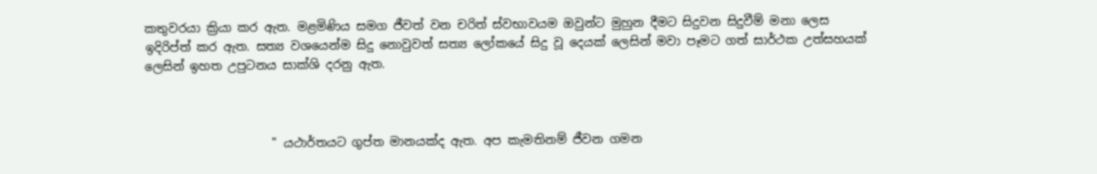කතුවරයා ක්‍රියා කර ඇත. මළමිණිය සමග ජීවත් වන චරිත් ස්වභාවයම ඔවුන්ට මුහුන දීමට සිදුවන සිදුවීම් මනා ලෙස ඉදිරිප්ත් කර ඇත. සත්‍ය වශයෙන්ම සිදු නොවුවත් සත්‍ය ලෝකයේ සිදු වූ දෙයක් ලෙසින් මවා පෑමට ගත් සාර්ථක උත්සහයක් ලෙසින් ඉහත උපුටනය සාක්ශි දරනු ඇත.



                     " යථාර්තයට ගුප්ත මානයක්ද ඇත. අප කැමතිනම් ජීවන ගමන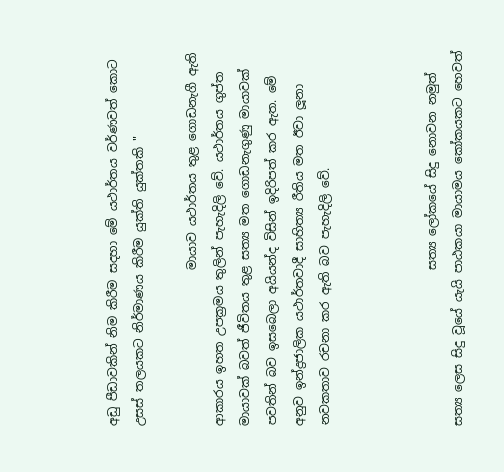අඩු පීඩාවකින් නිම කිරීම සදහා මේ යථාර්තය වර්ණවත් කොට උසස් තලයකට නිර්මාණය කිරීම යුක්ති යුක්තකි "

                          මායාව යථාර්තය තුළ ගොඩනැගී ඇති ආකාරය ඉහත උපක්‍රමය තුලින් පැහැදිලි වේ. යථාර්තය ගුප්ත මායාවක් බවත් ජීවිතය තුළ සත්‍ය මත ගොඩනැගුණු මායාවක් පවතින් බව ඉසබෙලා අයියන්ද විසින් ඉදිරිපත් කර ඇත. මේ අනුව ඉන්ද්‍රජාලික යථාර්තවාදී සාහිත්‍ය රීතිය මත ඊවා ලූනා නවකතාව රචනා කර ඇති බව පැහැදිලි වේ.



                          සත්‍ය ලෝකයේ සිදු නොවන නමුත් සත්‍ය ලෙස සිදු වූයේ යැයි පාඨකයා මායාමය කෝකයකට හෙවත්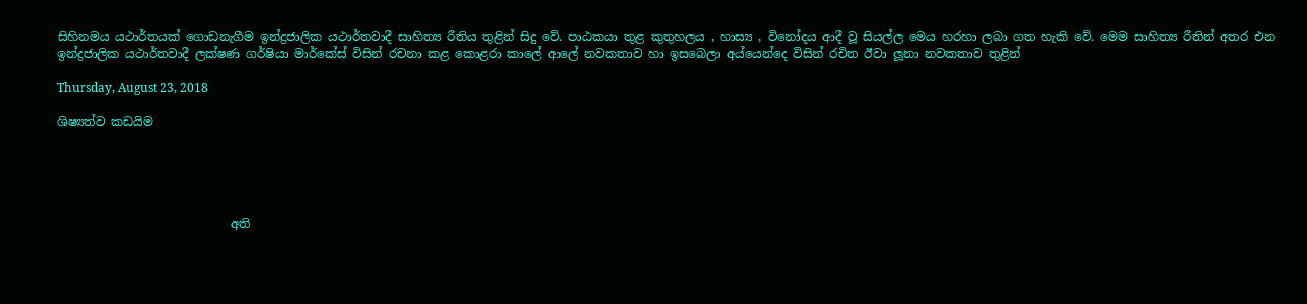සිහිනමය යථාර්තයක් ගොඩනැගීම ඉන්ද්‍රජාලික යථාර්තවාදී සාහිත්‍ය රීතිය තුළින් සිදු වේ. පාඨකයා තුළ කුතුහලය , හාස්‍ය , විනෝදය ආදී වූ සියල්ල මෙය හරහා ලබා ගත හැකි වේ. මෙම සාහිත්‍ය රීතින් අතර එන ඉන්ද්‍රජාලික යථාර්තවාදී ලක්ෂණ ගර්ෂියා මාර්කේස් විසින් රචනා කළ කොළරා කාලේ ආලේ නවකතාව හා ඉසබෙලා අය්යෙන්දෙ විසින් රචිත ඊවා ලූනා නවකතාව තුළින්

Thursday, August 23, 2018

ශිෂ්‍යත්ව කඩයිම





                             අති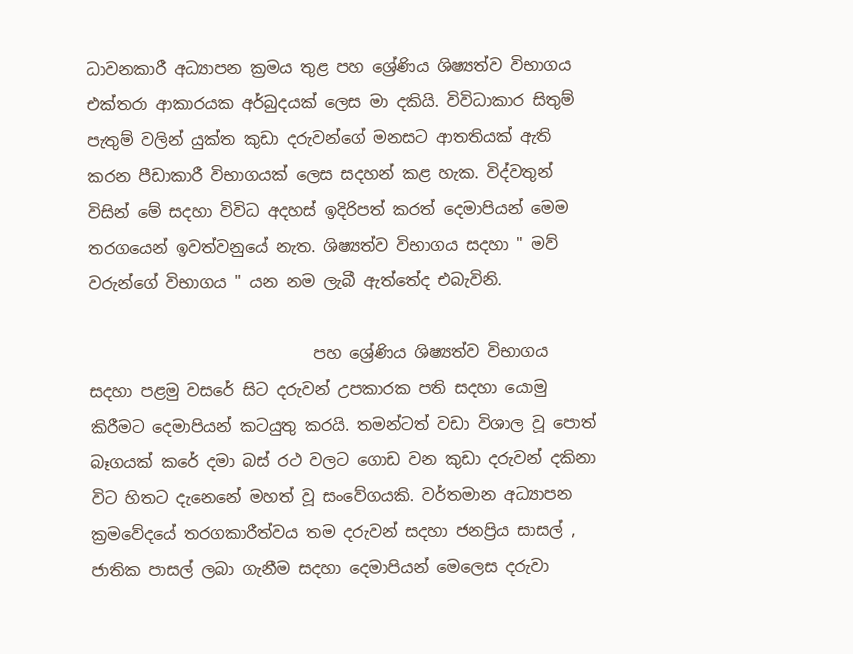ධාවනකාරී අධ්‍යාපන ක්‍රමය තුළ පහ ශ්‍රේණිය ශිෂ්‍යත්ව විභාගය එක්තරා ආකාරයක අර්බුදයක් ලෙස මා දකියි. විවිධාකාර සිතුම් පැතුම් වලින් යුක්ත කුඩා දරුවන්ගේ මනසට ආතතියක් ඇති කරන පීඩාකාරී විභාගයක් ලෙස සදහන් කළ හැක. විද්වතුන් විසින් මේ සදහා විවිධ අදහස් ඉදිරිපත් කරත් දෙමාපියන් මෙම තරගයෙන් ඉවත්වනුයේ නැත. ශිෂ්‍යත්ව විභාගය සදහා " මව් වරුන්ගේ විභාගය " යන නම ලැබී ඇත්තේද එබැවිනි.

                            පහ ශ්‍රේණිය ශිෂ්‍යත්ව විභාගය සදහා පළමු වසරේ සිට දරුවන් උපකාරක පති සදහා යොමු කිරීමට දෙමාපියන් කටයුතු කරයි. තමන්ටත් වඩා විශාල වූ පොත් බෑගයක් කරේ දමා බස් රථ වලට ගොඩ වන කුඩා දරුවන් දකිනා විට හිතට දැනෙනේ මහත් වූ සංවේගයකි. වර්තමාන අධ්‍යාපන ක්‍රමවේදයේ තරගකාරීත්වය තම දරුවන් සදහා ජනප්‍රිය සාසල් , ජාතික පාසල් ලබා ගැනීම සදහා දෙමාපියන් මෙලෙස දරුවා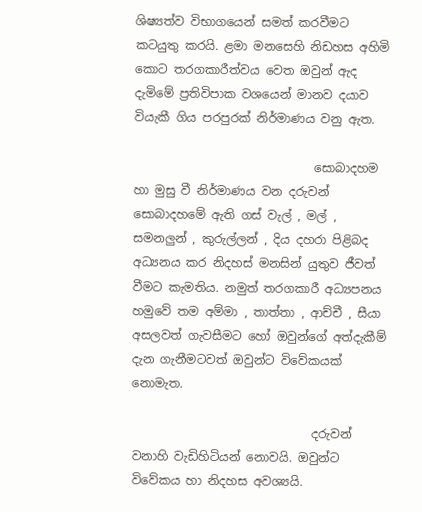ශිෂ්‍යත්ව විභාගයෙන් සමත් කරවීමට කටයුතු කරයි. ළමා මනසෙහි නිඩහස අහිමි කොට තරගකාරීත්වය වෙත ඔවුන් ඇද දැමිමේ ප්‍රතිවිපාක වශයෙන් මානව දයාව වියැකී ගිය පරපුරක් නිර්මාණය වනු ඇත.

                              සොබාදහම හා මුසු වී නිර්මාණය වන දරුවන් සොබාදහමේ ඇති ගස් වැල් , මල් , සමනලුන් , කුරුල්ලන් , දිය දහරා පිළිබද අධ්‍යනය කර නිදහස් මනසින් යුතුව ජීවත් වීමට කැමතිය. නමුත් තරගකාරී අධ්‍යපනය හමුවේ තම අම්මා , තාත්තා , ආච්චී , සීයා අසලවත් ගැවසීමට හෝ ඔවුන්ගේ අත්දැකීම් දැන ගැනීමටවත් ඔවුන්ට විවේකයක් නොමැත.

                              දරුවන් වනාහි වැඩිහිටියන් නොවයි. ඔවුන්ට විවේකය හා නිදහස අවශ්‍යයි.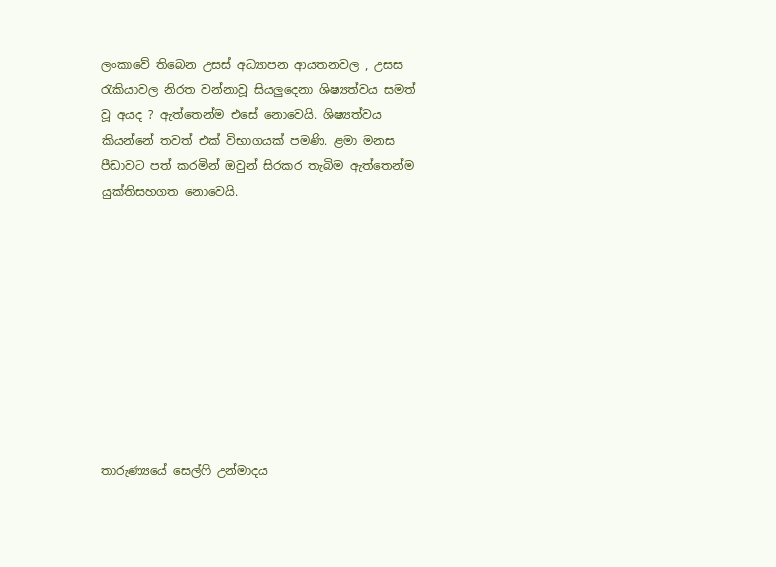ලංකාවේ තිබෙන උසස් අධ්‍යාපන ආයතනවල , උසස රැකියාවල නිරත වන්නාවූ සියලුදෙනා ශිෂ්‍යත්වය සමත් වූ අයද ? ඇත්තෙන්ම එසේ නොවෙයි. ශිෂ්‍යත්වය කියන්නේ තවත් එක් විභාගයක් පමණි. ළමා මනස පීඩාවට පත් කරමින් ඔවුන් සිරකර තැබිම ඇත්තෙන්ම යුක්තිසහගත නොවෙයි.










තාරුණ්‍යයේ සෙල්ෆි උන්මාදය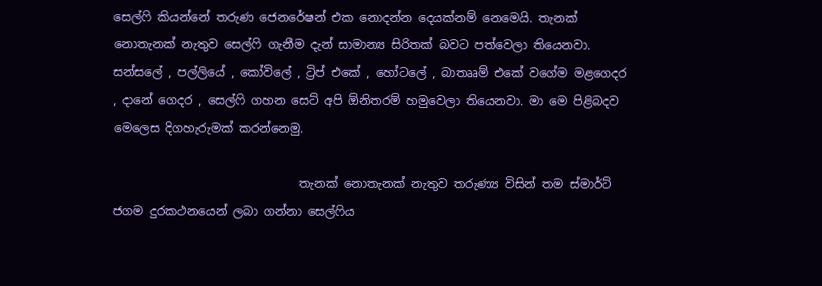සෙල්ෆි කියන්නේ තරුණ ජෙනරේෂන් එක නොදන්න දෙයක්නම් නෙමෙයි. තැනක් නොතැනක් නැතුව සෙල්ෆි ගැනීම දැන් සාමාන්‍ය සිරිතක් බවට පත්වෙලා තියෙනවා. සන්සලේ , පල්ලියේ , කෝවිලේ , ට්‍රිප් එකේ , හෝටලේ , බාතෲම් එකේ වගේම මළගෙදර , දානේ ගෙදර , සෙල්ෆි ගහන සෙට් අපි ඕනිතරම් හමුවෙලා තියෙනවා. මා මෙ පිළිබදව මෙලෙස දිගහැරුමක් කරන්නෙමු.

                               තැනක් නොතැනක් නැතුව තරුණ්‍ය විසින් තම ස්මාර්ට් ජගම දුරකථනයෙන් ලබා ගන්නා සෙල්ෆිය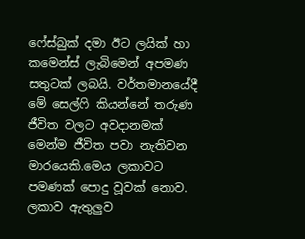ෆේස්බුක් දමා ඊට ලයික් හා කමෙන්ස් ලැබිමෙන් අපමණ සතුටක් ලබයි. වර්තමානයේදී මේ සෙල්ෆි කියන්නේ තරුණ ජීවිත වලට අවදානමක් මෙන්ම ජීවිත පවා නැතිවන මාරයෙකි.මෙය ලකාවට පමණක් පොදු වූවක් නොව. ලකාව ඇතුලුව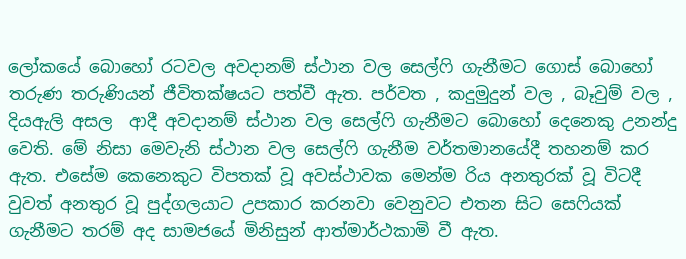ලෝකයේ බොහෝ රටවල අවදානම් ස්ථාන වල සෙල්ෆි ගැනීමට ගොස් බොහෝ තරුණ තරුණියන් ජීවිතක්ෂයට පත්වී ඇත. පර්වත , කදුමුදුන් වල , බෑවුම් වල , දියඇලි අසල  ආදී අවදානම් ස්ථාන වල සෙල්ෆි ගැනීමට බොහෝ දෙනෙකු උනන්දු වෙති. මේ නිසා මෙවැනි ස්ථාන වල සෙල්ෆි ගැනීම වර්තමානයේදී තහනම් කර ඇත. එසේම කෙනෙකුට විපතක් වූ අවස්ථාවක මෙන්ම රිය අනතුරක් වූ විටදී වුවත් අනතුර වූ පුද්ගලයාට උපකාර කරනවා වෙනුවට එතන සිට සෙෆියක් ගැනීමට තරම් අද සාමජයේ මිනිසුන් ආත්මාර්ථකාමි වී ඇත.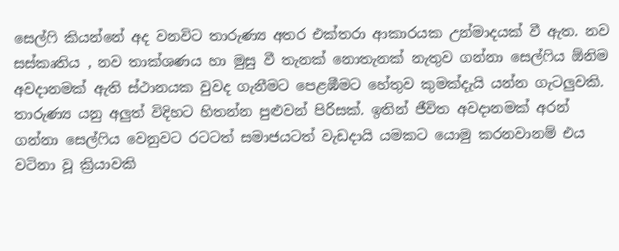සෙල්ෆි කියන්නේ අද වනවිට තාරුණ්‍ය අතර එක්තරා ආකාරයක උන්මාදයක් වී ඇත. නව සස්කෘතිය , නව තාක්ශණය හා මුසු වී තැනක් නොතැනක් නැතුව ගන්නා සෙල්ෆිය ඕනිම අවදානමක් ඇති ස්ථානයක වුවද ගැනීමට පෙළඹීමට හේතුව කුමක්දැයි යන්න ගැටලුවකි. තාරුණ්‍ය යනු අලුත් විදිහට හිතන්න පුළුවන් පිරිසක්. ඉතින් ජීවිත අවදානමක් අරන් ගන්නා සෙල්ෆිය වෙනුවට රටටත් සමාජයටත් වැඩදායි යමකට යොමු කරනවානම් එය වටිනා වූ ක්‍රියාවකි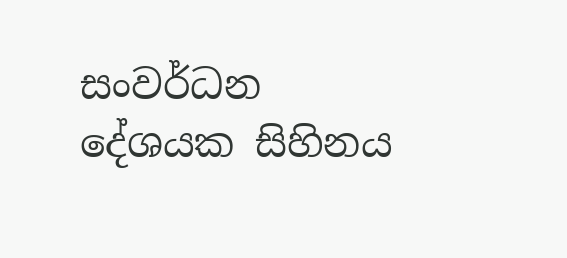සංවර්ධන දේශයක සිහිනය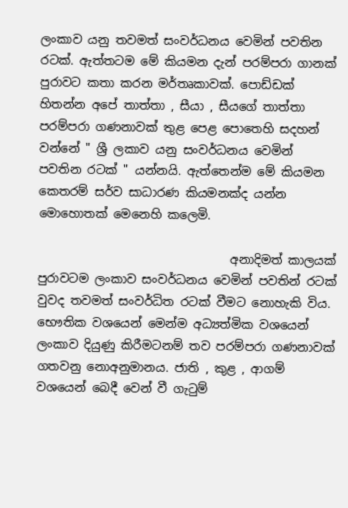ලංකාව යනු තවමත් සංවර්ධනය වෙමින් පවතින රටක්. ඇත්තටම මේ කියමන දැන් පරම්පරා ගානක් පුරාවට කතා කරන මර්තෘකාවක්. පොඩ්ඩක් හිතන්න අපේ තාත්තා , සීයා , සීයගේ තාත්තා පරම්පරා ගණනාවක් තුළ පෙළ පොතෙහි සදහන් වන්නේ " ශ්‍රී ලකාව යනු සංවර්ධනය වෙමින් පවතින රටක් " යන්නයි. ඇත්තෙන්ම මේ කියමන කෙතරම් සර්ව සාධාරණ කියමනක්ද යන්න මොහොතක් මෙනෙහි කලෙමි.

                                අනාදිමත් කාලයක් පුරාවටම ලංකාව සංවර්ධනය වෙමින් පවතින් රටක් වුවද තවමත් සංවර්ධිත රටක් වීමට නොහැකි විය. භෞතික වශයෙන් මෙන්ම අධ්‍යත්මික වශයෙන් ලංකාව දියුණු කිරීමටනම් තව පරම්පරා ගණනාවක් ගතවනු නොඅනුමානය. ජාති , කුළ , ආගම් වශයෙන් බෙදී වෙන් වී ගැටුම්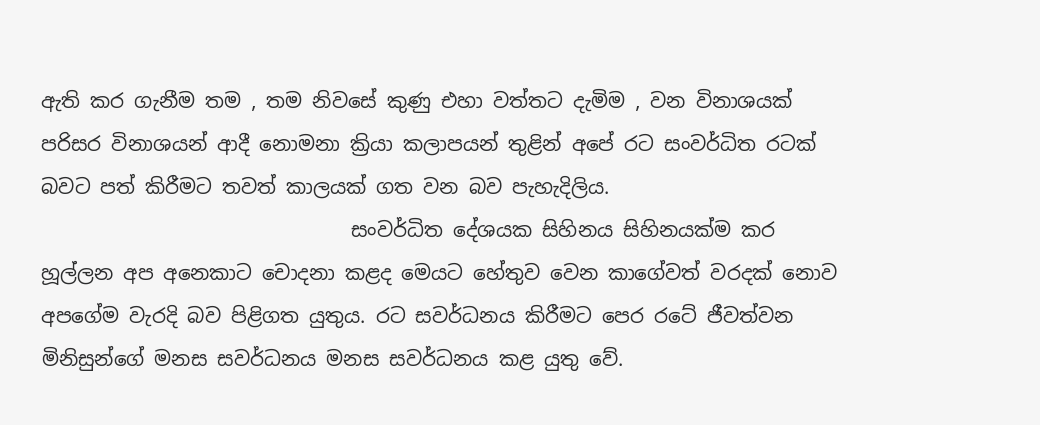ඇති කර ගැනීම තම , තම නිවසේ කුණු එහා වත්තට දැමිම , වන විනාශයක් පරිසර විනාශයන් ආදී නොමනා ක්‍රියා කලාපයන් තුළින් අපේ රට සංවර්ධිත රටක් බවට පත් කිරීමට තවත් කාලයක් ගත වන බව පැහැදිලිය.
                               සංවර්ධිත දේශයක සිහිනය සිහිනයක්ම කර හූල්ලන අප අනෙකාට චොදනා කළද මෙයට හේතුව වෙන කාගේවත් වරදක් නොව අපගේම වැරදි බව පිළිගත යුතුය. රට සවර්ධනය කිරීමට පෙර රටේ ජීවත්වන මිනිසුන්ගේ මනස සවර්ධනය මනස සවර්ධනය කළ යුතු වේ.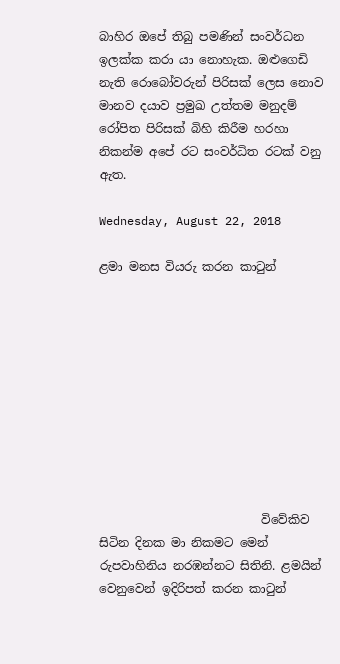බාහිර ඔපේ තිබු පමණින් සංවර්ධන ඉලක්ක කරා යා නොහැක. ඔළුගෙඩි නැති රොබෝවරුන් පිරිසක් ලෙස නොව මානව දයාව ප්‍රමුඛ උත්තම මනුදම් රෝපිත පිරිසක් බිහි කිරීම හරහා නිකන්ම අපේ රට සංවර්ධිත රටක් වනු ඇත.

Wednesday, August 22, 2018

ළමා මනස වියරු කරන කාටුන්










                           විවේකිව සිටින දිනක මා නිකමට මෙන් රුපවාහිනිය නරඹන්නට සිතිනි. ළමයින් වෙනුවෙන් ඉදිරිපත් කරන කාටුන්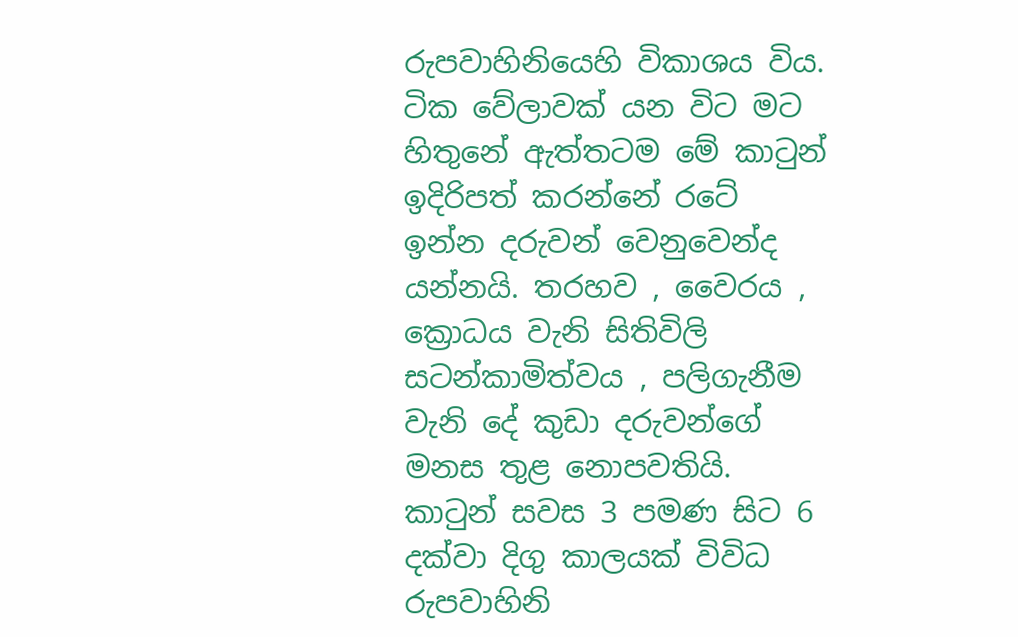රුපවාහිනියෙහි විකාශය විය. ටික වේලාවක් යන විට මට හිතුනේ ඇත්තටම මේ කාටුන් ඉදිරිපත් කරන්නේ රටේ ඉන්න දරුවන් වෙනුවෙන්ද යන්නයි. තරහව , වෛරය , ක්‍රොධය වැනි සිතිවිලි සටන්කාමිත්වය , පලිගැනීම වැනි දේ කුඩා දරුවන්ගේ මනස තුළ නොපවතියි. කාටුන් සවස 3 පමණ සිට 6 දක්වා දිගු කාලයක් විවිධ රුපවාහිනි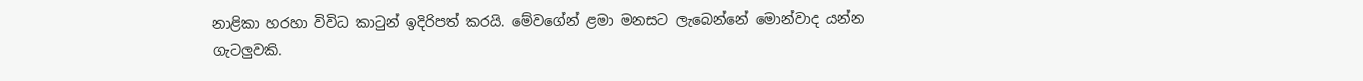නාළිකා හරහා විවිධ කාටුන් ඉදිරිපත් කරයි. මේවගේන් ළමා මනසට ලැබෙන්නේ මොන්වාද යන්න ගැටලුවකි.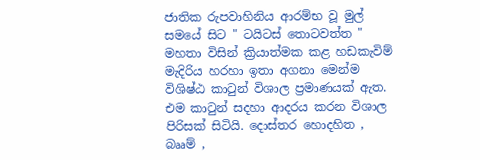ජාතික රුපවාහිනිය ආරම්භ වූ මුල් සමයේ සිට " ටයිටස් තොටවත්ත " මහතා විසින් ක්‍රියාත්මක කළ හඩකැවිම් මැදිරිය හරහා ඉතා අගනා මෙන්ම විශිෂ්ඨ කාටුන් විශාල ප්‍රමාණයක් ඇත. එම කාටුන් සදහා ආදරය කරන විශාල පිරිසක් සිටියි. දොස්තර හොදහිත , බෲම් ,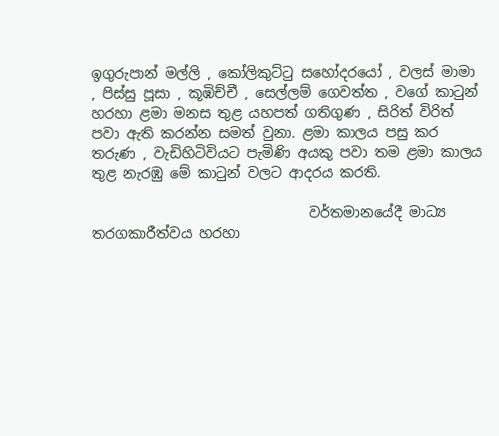ඉගුරුපාන් මල්ලි , කෝලිකුට්ටු සහෝදරයෝ , වලස් මාමා , පිස්සු පූසා , කූඹිච්චී , සෙල්ලම් ගෙවත්ත , වගේ කාටුන් හරහා ළමා මනස තුළ යහපත් ගතිගුණ , සිරිත් විරිත් පවා ඇති කරන්න සමත් වුනා. ළමා කාලය පසු කර තරුණ , වැඩිහිටිවියට පැමිණි අයකු පවා තම ළමා කාලය තුළ නැරඹු මේ කාටුන් වලට ආදරය කරති.

                               වර්තමානයේදී මාධ්‍ය තරගකාරීත්වය හරහා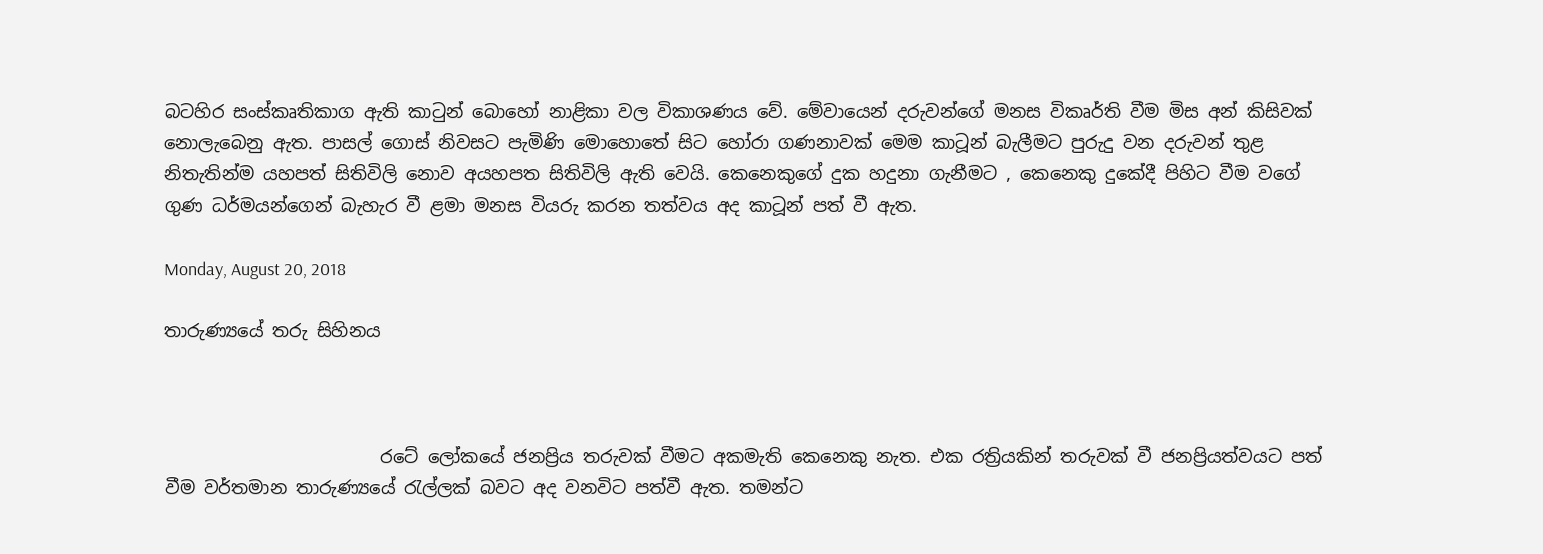බටහිර සංස්කෘතිකාග ඇති කාටුන් බොහෝ නාළිකා වල විකාශණය වේ. මේවායෙන් දරුවන්ගේ මනස විකෘර්ති වීම මිස අන් කිසිවක් නොලැබෙනු ඇත. පාසල් ගොස් නිවසට පැමිණි මොහොතේ සිට හෝරා ගණනාවක් මෙම කාටූන් බැලීමට පුරුදු වන දරුවන් තුළ නිතැතින්ම යහපත් සිතිවිලි නොව අයහපත සිතිවිලි ඇති වෙයි. කෙනෙකුගේ දුක හදුනා ගැනීමට , කෙනෙකු දුකේදී පිහිට වීම වගේ ගුණ ධර්මයන්ගෙන් බැහැර වී ළමා මනස වියරු කරන තත්වය අද කාටූන් පත් වී ඇත.

Monday, August 20, 2018

තාරුණ්‍යයේ තරු සිහිනය



                        රටේ ලෝකයේ ජනප්‍රිය තරුවක් වීමට අකමැති කෙනෙකු නැත. එක රත්‍රියකින් තරුවක් වී ජනප්‍රියත්වයට පත් වීම වර්තමාන තාරුණ්‍යයේ රැල්ලක් බවට අද වනවිට පත්වී ඇත. තමන්ට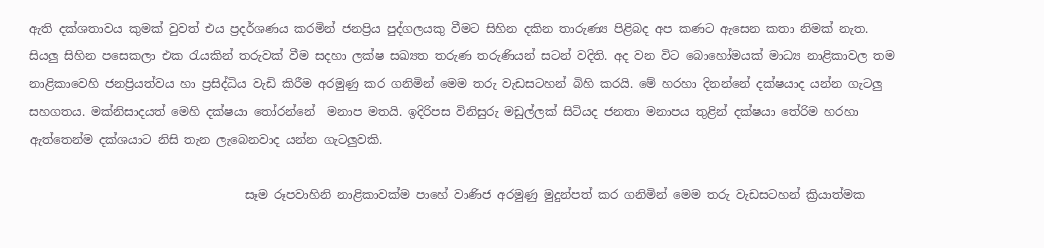ඇති දක්ශතාවය කුමක් වුවත් එය ප්‍රදර්ශණය කරමින් ජනප්‍රිය පුද්ගලයකු වීමට සිහින දකින තාරුණ්‍ය පිළිබද අප කණට ඇසෙන කතා නිමක් නැත. සියලු සිහින පසෙකලා එක රැයකින් තරුවක් වීම සදහා ලක්ෂ සඛ්‍යත තරුණ තරුණියන් සටන් වදිති. අද වන විට බොහෝමයක් මාධ්‍ය නාළිකාවල තම නාළිකාවෙහි ජනප්‍රියත්වය හා ප්‍රසිද්ධිය වැඩි කිරීම අරමුණු කර ගනිමින් මෙම තරු වැඩසටහන් බිහි කරයි. මේ හරහා දිනන්නේ දක්ෂයාද යන්න ගැටලු සහගතය. මක්නිසාදයත් මෙහි දක්ෂයා තෝරන්නේ  මනාප මතයි. ඉදිරිපස විනිසුරු මඩුල්ලක් සිටියද ජනතා මනාපය තුළින් දක්ෂයා තේරිම හරහා ඇත්තෙන්ම දක්ශයාට නිසි තැන ලැබෙනවාද යන්න ගැටලුවකි.

                                    සෑම රූපවාහිනි නාළිකාවක්ම පාහේ වාණිජ අරමුණු මුදුන්පත් කර ගනිමින් මෙම තරු වැඩසටහන් ක්‍රියාත්මක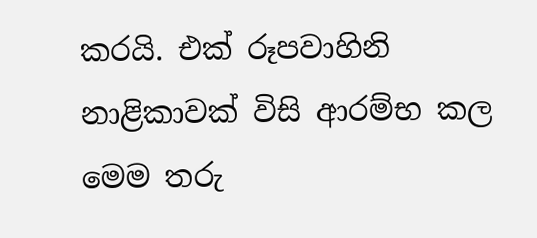කරයි. එක් රූපවාහිනි නාළිකාවක් විසි ආරම්භ කල මෙම තරු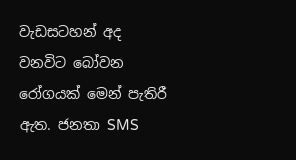වැඩසටහන් අද වනවිට බෝවන රෝගයක් මෙන් පැතිරී ඇත. ජනතා SMS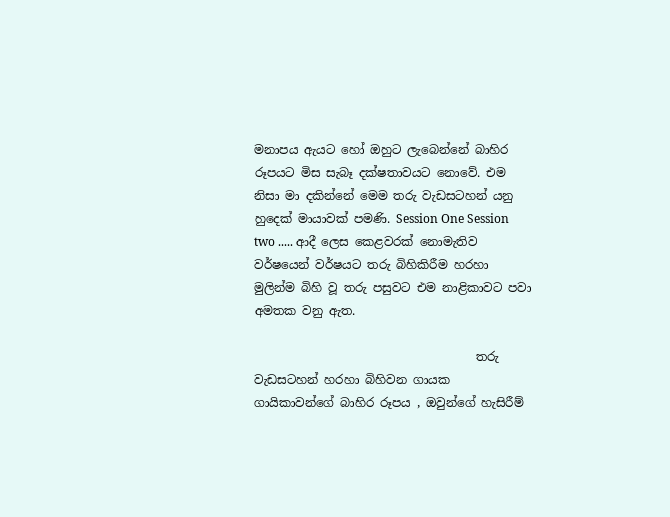මනාපය ඇයට හෝ ඔහුට ලැබෙන්නේ බාහිර රූපයට මිස සැබෑ දක්ෂතාවයට නොවේ. එම නිසා මා දකින්නේ මෙම තරු වැඩසටහන් යනු හුදෙක් මායාවක් පමණි. Session One Session two ..... ආදී ලෙස කෙළවරක් නොමැතිව වර්ෂයෙන් වර්ෂයට තරු බිහිකිරීම හරහා මුලින්ම බිහි වූ තරු පසුවට එම නාළිකාවට පවා අමතක වනු ඇත.

                                     තරු වැඩසටහන් හරහා බිහිවන ගායක ගායිකාවන්ගේ බාහිර රූපය , ඔවුන්ගේ හැසිරීම්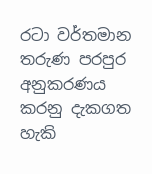රටා වර්තමාන තරුණ පරපුර අනුකරණය කරනු දැකගත හැකි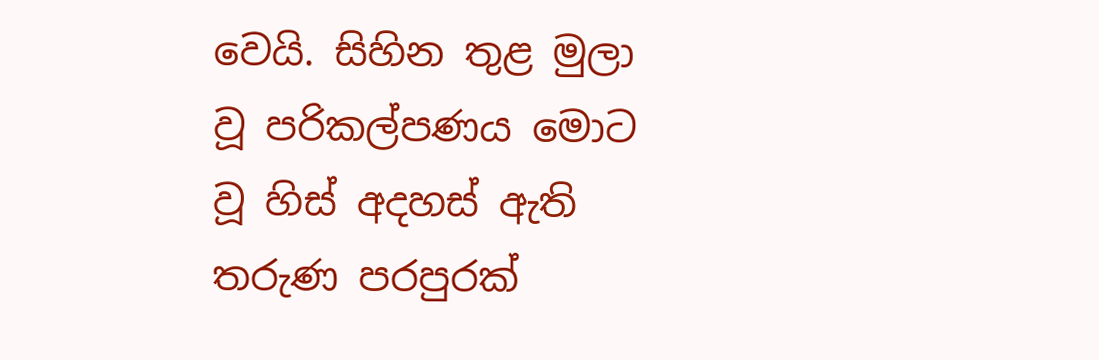වෙයි. සිහින තුළ මුලා වූ පරිකල්පණය මොට වූ හිස් අදහස් ඇති තරුණ පරපුරක්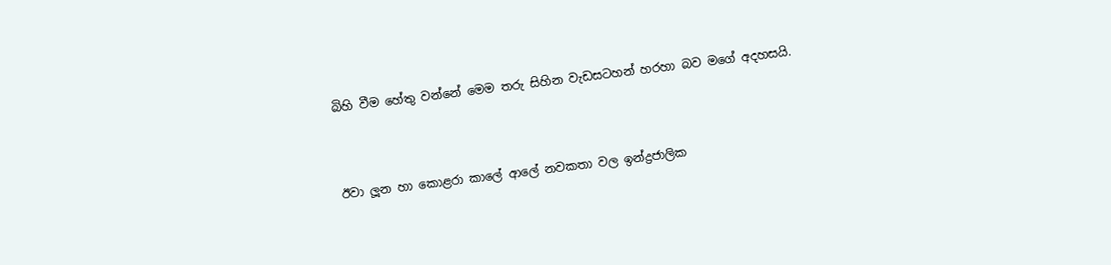බිහි වීම හේතු වන්නේ මෙම තරු සිහින වැඩසටහන් හරහා බව මගේ අදහසයි.



ඊවා ලූන හා කොළරා කාලේ ආලේ නවකතා වල ඉන්ද්‍රජාලික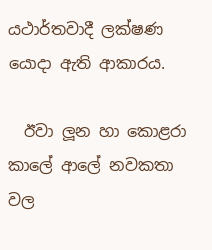යථාර්තවාදී ලක්ෂණ යොදා ඇති ආකාරය.

  ඊවා ලූන හා කොළරා කාලේ ආලේ නවකතා වල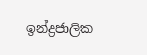ඉන්ද්‍රජාලික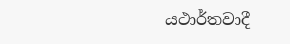යථාර්තවාදී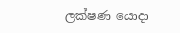ලක්ෂණ යොදා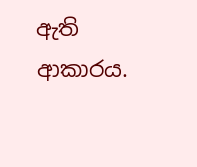ඇති ආකාරය.